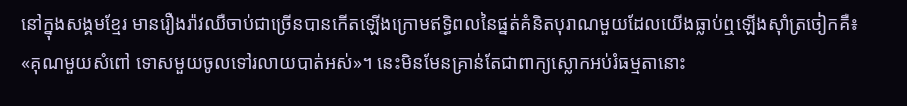នៅក្នុងសង្គមខ្មែរ មានរឿងរ៉ាវឈឺចាប់ជាច្រើនបានកើតឡើងក្រោមឥទ្ធិពលនៃផ្នត់គំនិតបុរាណមួយដែលយើងធ្លាប់ឮឡើងស៊ាំត្រចៀកគឺ៖ «គុណមួយសំពៅ ទោសមួយចូលទៅរលាយបាត់អស់»។ នេះមិនមែនគ្រាន់តែជាពាក្យស្លោកអប់រំធម្មតានោះ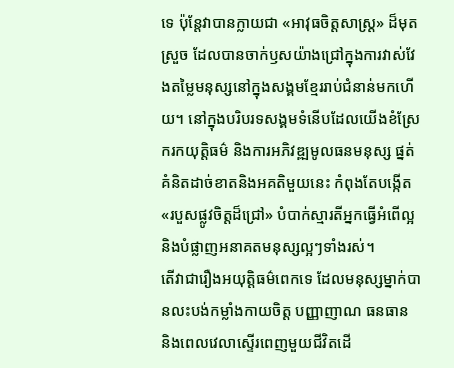ទេ ប៉ុន្តែវាបានក្លាយជា «អាវុធចិត្តសាស្ត្រ» ដ៏មុតស្រួច ដែលបានចាក់ឫសយ៉ាងជ្រៅក្នុងការវាស់វែងតម្លៃមនុស្សនៅក្នុងសង្គមខ្មែររាប់ជំនាន់មកហើយ។ នៅក្នុងបរិបរទសង្គមទំនើបដែលយើងខំស្រែករកយុត្តិធម៌ និងការអភិវឌ្ឍមូលធនមនុស្ស ផ្នត់គំនិតដាច់ខាតនិងអគតិមួយនេះ កំពុងតែបង្កើត «របួសផ្លូវចិត្តដ៏ជ្រៅ» បំបាក់ស្មារតីអ្នកធ្វើអំពើល្អ និងបំផ្លាញអនាគតមនុស្សល្អៗទាំងរស់។
តើវាជារឿងអយុត្តិធម៌ពេកទេ ដែលមនុស្សម្នាក់បានលះបង់កម្លាំងកាយចិត្ត បញ្ញាញាណ ធនធាន និងពេលវេលាស្ទើរពេញមួយជីវិតដើ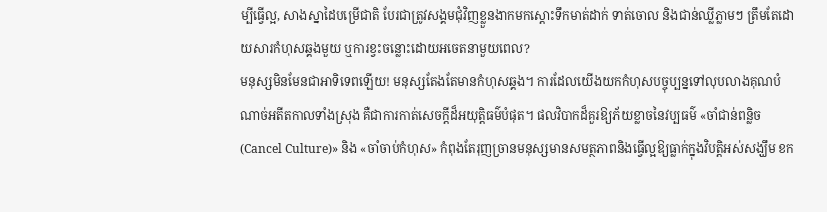ម្បីធ្វើល្អ, សាងស្នាដៃបម្រើជាតិ បែរជាត្រូវសង្គមជុំវិញខ្លួនងាកមកស្ដោះទឹកមាត់ដាក់ ទាត់ចោល និងជាន់ឈ្លីភ្លាមៗ ត្រឹមតែដោយសារកំហុសឆ្គងមួយ ឬការខ្វះចន្លោះដោយអចេតនាមួយពេល?
មនុស្សមិនមែនជាអាទិទេពឡើយ! មនុស្សតែងតែមានកំហុសឆ្គង។ ការដែលយើងយកកំហុសបច្ចុប្បន្នទៅលុបលាងគុណបំណាច់អតីតកាលទាំងស្រុង គឺជាការកាត់សេចក្តីដ៏អយុត្តិធម៌បំផុត។ ផលវិបាកដ៏គួរឱ្យភ័យខ្លាចនៃវប្បធម៌ «ចាំជាន់ពន្លិច (Cancel Culture)» និង «ចាំចាប់កំហុស» កំពុងតែរុញច្រានមនុស្សមានសមត្ថភាពនិងធ្វើល្អឱ្យធ្លាក់ក្នុងវិបត្តិអស់សង្ឃឹម ខក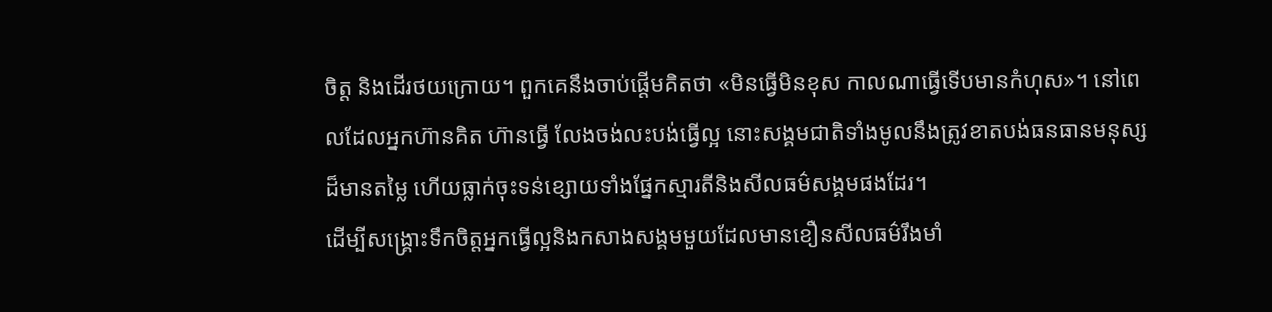ចិត្ត និងដើរថយក្រោយ។ ពួកគេនឹងចាប់ផ្តើមគិតថា «មិនធ្វើមិនខុស កាលណាធ្វើទើបមានកំហុស»។ នៅពេលដែលអ្នកហ៊ានគិត ហ៊ានធ្វើ លែងចង់លះបង់ធ្វើល្អ នោះសង្គមជាតិទាំងមូលនឹងត្រូវខាតបង់ធនធានមនុស្សដ៏មានតម្លៃ ហើយធ្លាក់ចុះទន់ខ្សោយទាំងផ្នែកស្មារតីនិងសីលធម៌សង្គមផងដែរ។
ដើម្បីសង្គ្រោះទឹកចិត្តអ្នកធ្វើល្អនិងកសាងសង្គមមួយដែលមានខឿនសីលធម៌រឹងមាំ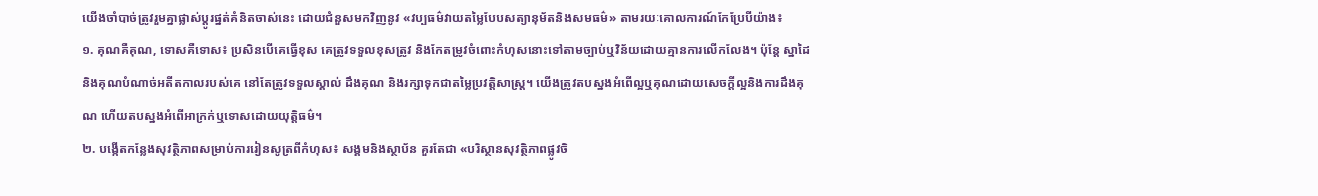យើងចាំបាច់ត្រូវរួមគ្នាផ្លាស់ប្តូរផ្នត់គំនិតចាស់នេះ ដោយជំនួសមកវិញនូវ «វប្បធម៌វាយតម្លៃបែបសត្យានុម័តនិងសមធម៌» តាមរយៈគោលការណ៍កែប្រែបីយ៉ាង៖
១. គុណគឺគុណ, ទោសគឺទោស៖ ប្រសិនបើគេធ្វើខុស គេត្រូវទទួលខុសត្រូវ និងកែតម្រូវចំពោះកំហុសនោះទៅតាមច្បាប់ឬវិន័យដោយគ្មានការលើកលែង។ ប៉ុន្តែ ស្នាដៃនិងគុណបំណាច់អតីតកាលរបស់គេ នៅតែត្រូវទទួលស្គាល់ ដឹងគុណ និងរក្សាទុកជាតម្លៃប្រវត្តិសាស្ត្រ។ យើងត្រូវតបស្នងអំពើល្អឬគុណដោយសេចក្តីល្អនិងការដឹងគុណ ហើយតបស្នងអំពើអាក្រក់ឬទោសដោយយុត្តិធម៌។
២. បង្កើតកន្លែងសុវត្ថិភាពសម្រាប់ការរៀនសូត្រពីកំហុស៖ សង្គមនិងស្ថាប័ន គួរតែជា «បរិស្ថានសុវត្ថិភាពផ្លូវចិ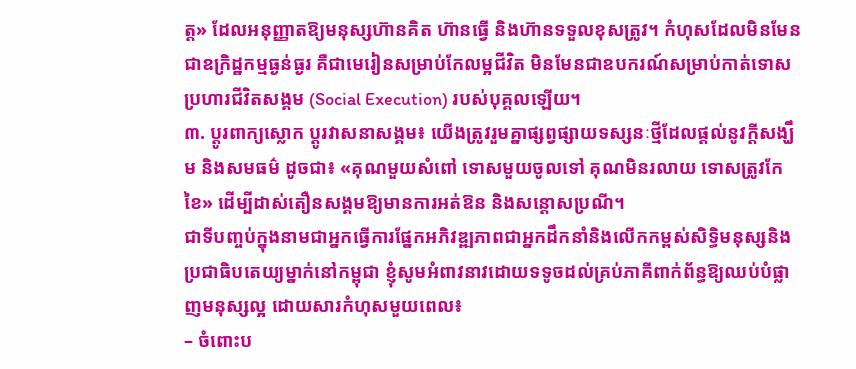ត្ត» ដែលអនុញ្ញាតឱ្យមនុស្សហ៊ានគិត ហ៊ានធ្វើ និងហ៊ានទទួលខុសត្រូវ។ កំហុសដែលមិនមែនជាឧក្រិដ្ឋកម្មធ្ងន់ធ្ងរ គឺជាមេរៀនសម្រាប់កែលម្អជីវិត មិនមែនជាឧបករណ៍សម្រាប់កាត់ទោសប្រហារជីវិតសង្គម (Social Execution) របស់បុគ្គលឡើយ។
៣. ប្ដូរពាក្យស្លោក ប្ដូរវាសនាសង្គម៖ យើងត្រូវរួមគ្នាផ្សព្វផ្សាយទស្សនៈថ្មីដែលផ្ដល់នូវក្តីសង្ឃឹម និងសមធម៌ ដូចជា៖ «គុណមួយសំពៅ ទោសមួយចូលទៅ គុណមិនរលាយ ទោសត្រូវកែខៃ» ដើម្បីដាស់តឿនសង្គមឱ្យមានការអត់ឱន និងសន្តោសប្រណី។
ជាទីបញ្ចប់ក្នុងនាមជាអ្នកធ្វើការផ្នែកអភិវឌ្ឍភាពជាអ្នកដឹកនាំនិងលើកកម្ពស់សិទ្ធិមនុស្សនិងប្រជាធិបតេយ្យម្នាក់នៅកម្ពុជា ខ្ញុំសូមអំពាវនាវដោយទទូចដល់គ្រប់ភាគីពាក់ព័ន្ធឱ្យឈប់បំផ្លាញមនុស្សល្អ ដោយសារកំហុសមួយពេល៖
– ចំពោះប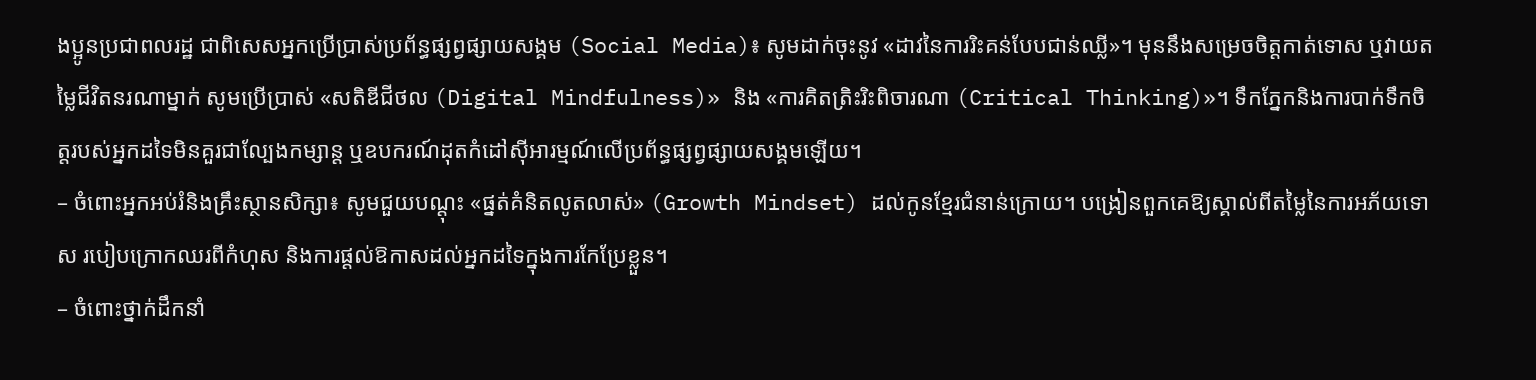ងប្អូនប្រជាពលរដ្ឋ ជាពិសេសអ្នកប្រើប្រាស់ប្រព័ន្ធផ្សព្វផ្សាយសង្គម (Social Media)៖ សូមដាក់ចុះនូវ «ដាវនៃការរិះគន់បែបជាន់ឈ្លី»។ មុននឹងសម្រេចចិត្តកាត់ទោស ឬវាយតម្លៃជីវិតនរណាម្នាក់ សូមប្រើប្រាស់ «សតិឌីជីថល (Digital Mindfulness)» និង «ការគិតត្រិះរិះពិចារណា (Critical Thinking)»។ ទឹកភ្នែកនិងការបាក់ទឹកចិត្តរបស់អ្នកដទៃមិនគួរជាល្បែងកម្សាន្ត ឬឧបករណ៍ដុតកំដៅស៊ីអារម្មណ៍លើប្រព័ន្ធផ្សព្វផ្សាយសង្គមឡើយ។
– ចំពោះអ្នកអប់រំនិងគ្រឹះស្ថានសិក្សា៖ សូមជួយបណ្តុះ «ផ្នត់គំនិតលូតលាស់» (Growth Mindset) ដល់កូនខ្មែរជំនាន់ក្រោយ។ បង្រៀនពួកគេឱ្យស្គាល់ពីតម្លៃនៃការអភ័យទោស របៀបក្រោកឈរពីកំហុស និងការផ្តល់ឱកាសដល់អ្នកដទៃក្នុងការកែប្រែខ្លួន។
– ចំពោះថ្នាក់ដឹកនាំ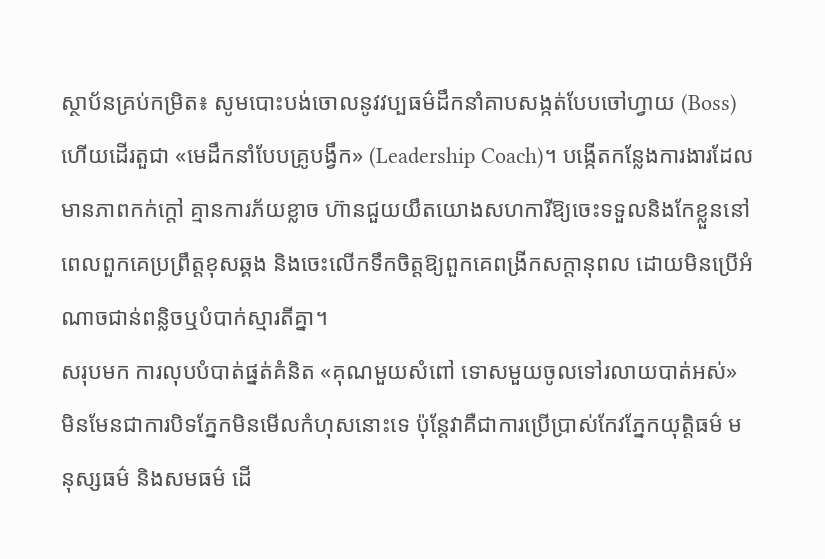ស្ថាប័នគ្រប់កម្រិត៖ សូមបោះបង់ចោលនូវវប្បធម៌ដឹកនាំគាបសង្កត់បែបចៅហ្វាយ (Boss) ហើយដើរតួជា «មេដឹកនាំបែបគ្រូបង្វឹក» (Leadership Coach)។ បង្កើតកន្លែងការងារដែលមានភាពកក់ក្តៅ គ្មានការភ័យខ្លាច ហ៊ានជួយយឹតយោងសហការីឱ្យចេះទទួលនិងកែខ្លួននៅពេលពួកគេប្រព្រឹត្តខុសឆ្គង និងចេះលើកទឹកចិត្តឱ្យពួកគេពង្រីកសក្តានុពល ដោយមិនប្រើអំណាចជាន់ពន្លិចឬបំបាក់ស្មារតីគ្នា។
សរុបមក ការលុបបំបាត់ផ្នត់គំនិត «គុណមួយសំពៅ ទោសមួយចូលទៅរលាយបាត់អស់» មិនមែនជាការបិទភ្នែកមិនមើលកំហុសនោះទេ ប៉ុន្តែវាគឺជាការប្រើប្រាស់កែវភ្នែកយុត្តិធម៌ មនុស្សធម៌ និងសមធម៌ ដើ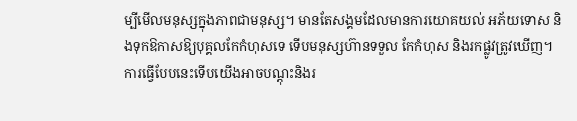ម្បីមើលមនុស្សក្នុងភាពជាមនុស្ស។ មានតែសង្គមដែលមានការយោគយល់ អភ័យទោស និងទុកឱកាសឱ្យបុគ្គលកែកំហុសទេ ទើបមនុស្សហ៊ានទទួល កែកំហុស និងរកផ្លូវត្រូវឃើញ។ ការធ្វើបែបនេះទើបយើងអាចបណ្តុះនិងរ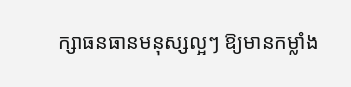ក្សាធនធានមនុស្សល្អៗ ឱ្យមានកម្លាំង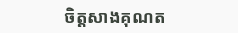ចិត្តសាងគុណត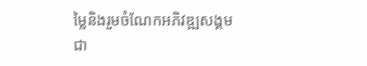ម្លៃនិងរួមចំណែកអភិវឌ្ឍសង្គមជា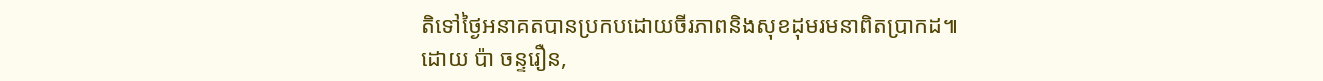តិទៅថ្ងៃអនាគតបានប្រកបដោយចីរភាពនិងសុខដុមរមនាពិតប្រាកដ៕
ដោយ ប៉ា ចន្ទរឿន,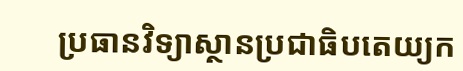ប្រធានវិទ្យាស្ថានប្រជាធិបតេយ្យក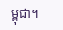ម្ពុជា។